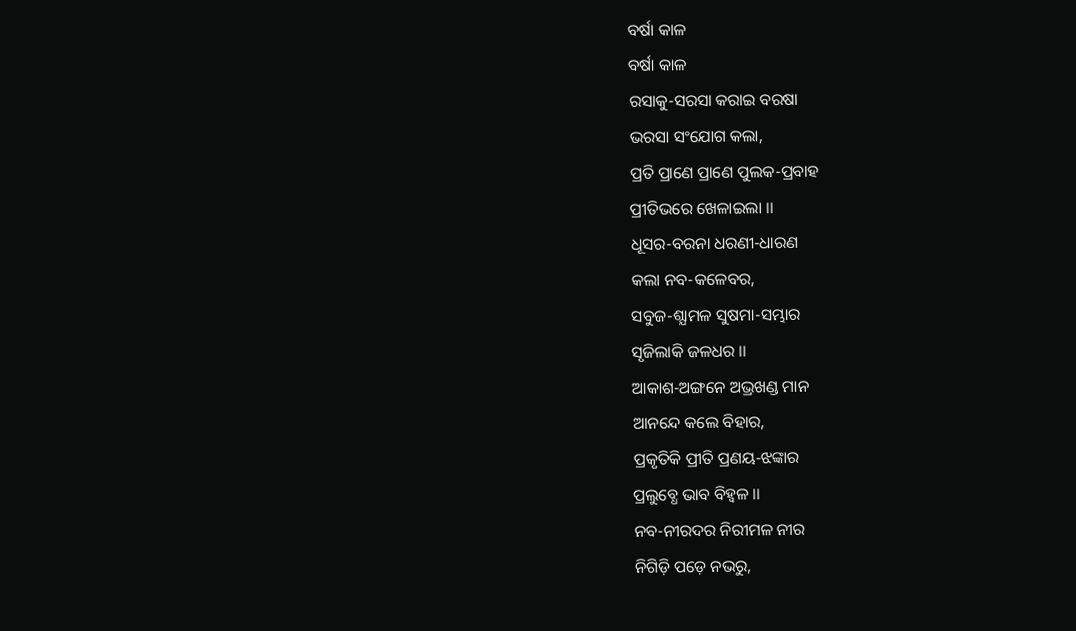ବର୍ଷା କାଳ
ବର୍ଷା କାଳ
ରସାକୁ-ସରସା କରାଇ ବରଷା
ଭରସା ସଂଯୋଗ କଲା,
ପ୍ରତି ପ୍ରାଣେ ପ୍ରାଣେ ପୁଲକ-ପ୍ରବାହ
ପ୍ରୀତିଭରେ ଖେଳାଇଲା ।।
ଧୂସର-ବରନା ଧରଣୀ-ଧାରଣ
କଲା ନବ-କଳେବର,
ସବୁଜ-ଶ୍ଯାମଳ ସୁଷମା-ସମ୍ଭାର
ସୃଜିଲାକି ଜଳଧର ।।
ଆକାଶ-ଅଙ୍ଗନେ ଅଭ୍ରଖଣ୍ଡ ମାନ
ଆନନ୍ଦେ କଲେ ବିହାର,
ପ୍ରକୃତିକି ପ୍ରୀତି ପ୍ରଣୟ-ଝଙ୍କାର
ପ୍ରଲୁବ୍ଧେ ଭାବ ବିହ୍ବଳ ।।
ନବ-ନୀରଦର ନିରୀମଳ ନୀର
ନିଗିଡ଼ି ପଡ଼େ ନଭରୁ,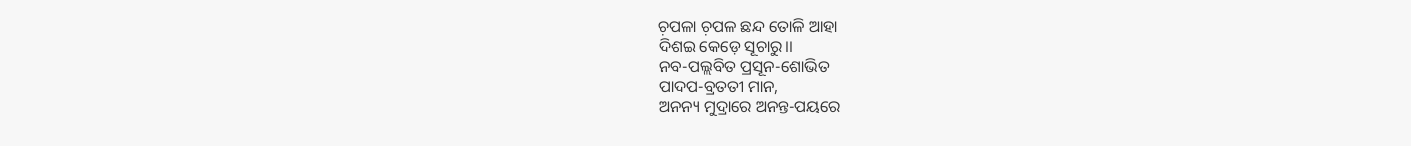ଚ଼ପଳା ଚ଼ପଳ ଛନ୍ଦ ତୋଳି ଆହା
ଦିଶଇ କେଡ଼େ ସୂଚାରୁ।।
ନବ-ପଲ୍ଲବିତ ପ୍ରସୂନ-ଶୋଭିତ
ପାଦପ-ବ୍ରତତୀ ମାନ,
ଅନନ୍ୟ ମୁଦ୍ରାରେ ଅନନ୍ତ-ପୟରେ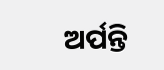ଅର୍ପନ୍ତି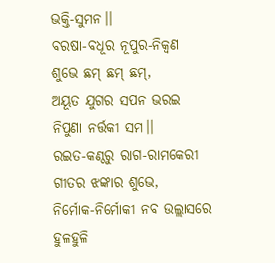ଭକ୍ତି-ସୁମନ।।
ବରଷା-ବଧୂର ନୂପୁର-ନିକ୍ବଣ
ଶୁଭେ ଛମ୍ ଛମ୍ ଛମ୍,
ଅୟୂତ ଯୁଗର ସପନ ଭରଇ
ନିପୁଣା ନର୍ତ୍ତକୀ ସମ।।
ରଇତ-କଣ୍ଠରୁ ରାଗ-ରାମକେରୀ
ଗୀତର ଝଙ୍କାର ଶୁଭେ,
ନିର୍ମୋକ-ନିର୍ମୋକୀ ନବ ଉଲ୍ଲାସରେ
ହୁଳହୁଳି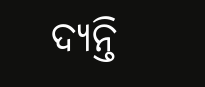ଦ୍ୟନ୍ତି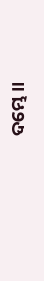ଦମ୍ଭେ।।